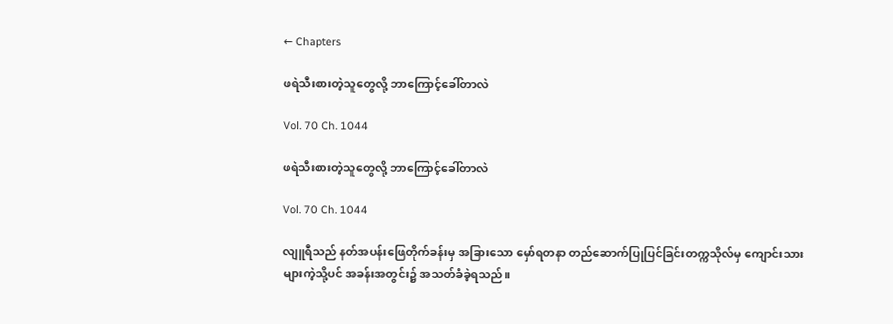← Chapters

ဖရဲသီးစားတဲ့သူတွေလို့ ဘာကြောင့်ခေါ်တာလဲ

Vol. 70 Ch. 1044

ဖရဲသီးစားတဲ့သူတွေလို့ ဘာကြောင့်ခေါ်တာလဲ

Vol. 70 Ch. 1044

လျူရီသည် နတ်အပန်းဖြေတိုက်ခန်းမှ အခြားသော မှော်ရတနာ တည်ဆောက်ပြုပြင်ခြင်းတက္ကသိုလ်မှ ကျောင်းသားများကဲ့သို့ပင် အခန်းအတွင်း၌ အသတ်ခံခဲ့ရသည်။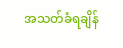အသတ်ခံရချိန်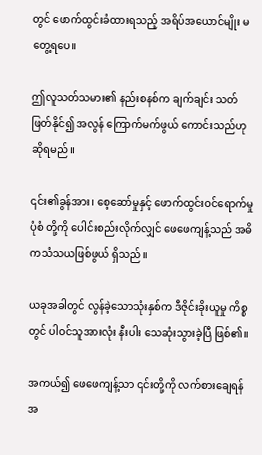တွင် ဖောက်ထွင်းခံထားရသည့် အရိပ်အယောင်မျိုး မတွေ့ရပေ။

ဤလူသတ်သမား၏ နည်းစနစ်က ချက်ချင်း သတ်ဖြတ်နိုင်၍ အလွန် ကြောက်မက်ဖွယ် ကောင်းသည်ဟု ဆိုရမည်။

၎င်း၏ခွန်အား၊ စေ့ဆော်မှုနှင့် ဖောက်ထွင်းဝင်ရောက်မှုပုံစံ တို့ကို ပေါင်းစည်းလိုက်လျှင် ဖေဖေကျန့်သည် အဓိကသံသယဖြစ်ဖွယ် ရှိသည်။

ယခုအခါတွင် လွန်ခဲ့သောသုံးနှစ်က ဒီဇိုင်းခိုးယူမှု ကိစ္စတွင် ပါဝင်သူအားလုံး နီးပါး သေဆုံးသွားခဲ့ပြီ ဖြစ်၏။

အကယ်၍ ဖေဖေကျန့်သာ ၎င်းတို့ကို လက်စားချေရန်အ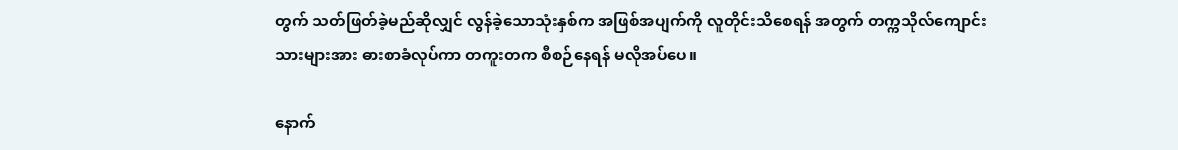တွက် သတ်ဖြတ်ခဲ့မည်ဆိုလျှင် လွန်ခဲ့သောသုံးနှစ်က အဖြစ်အပျက်ကို လူတိုင်းသိစေရန် အတွက် တက္ကသိုလ်ကျောင်းသားများအား ဓားစာခံလုပ်ကာ တကူးတက စီစဉ်နေရန် မလိုအပ်ပေ။

နောက်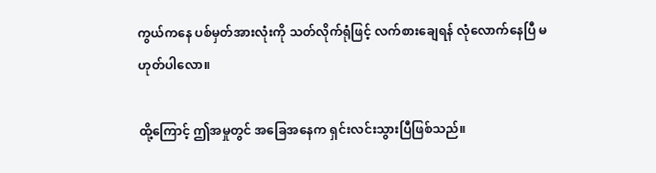ကွယ်ကနေ ပစ်မှတ်အားလုံးကို သတ်လိုက်ရုံဖြင့် လက်စားချေရန် လုံလောက်နေပြီ မဟုတ်ပါလော။

ထို့ကြောင့် ဤအမှုတွင် အခြေအနေက ရှင်းလင်းသွားပြီဖြစ်သည်။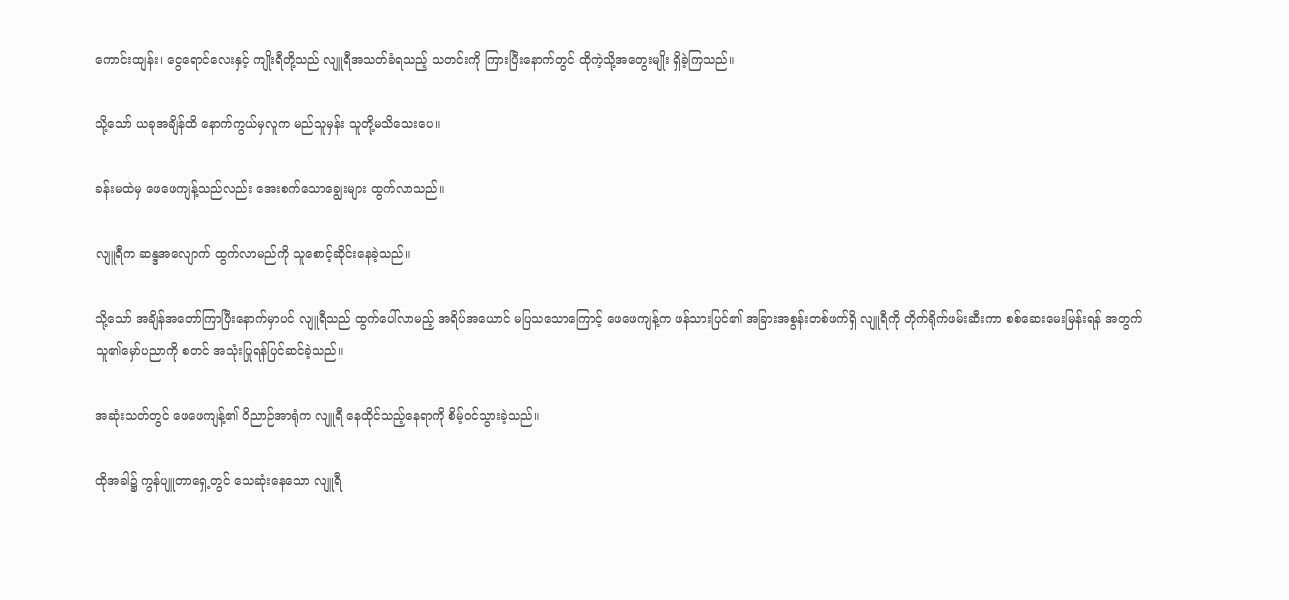ကောင်းထျန်း၊ ငွေရောင်လေးနှင့် ကျိုးရီတို့သည် လျူရီအသတ်ခံရသည့် သတင်းကို ကြားပြီးနောက်တွင် ထိုကဲ့သို့အတွေးမျိုး ရှိခဲ့ကြသည်။

သို့သော် ယခုအချိန်ထိ နောက်ကွယ်မှလူက မည်သူမှန်း သူတို့မသိသေးပေ။

ခန်းမထဲမှ ဖေဖေကျန့်သည်လည်း အေးစက်သောချွေးများ ထွက်လာသည်။

လျူရီက ဆန္ဒအလျောက် ထွက်လာမည်ကို သူစောင့်ဆိုင်းနေခဲ့သည်။

သို့သော် အချိန်အတော်ကြာပြီးနောက်မှာပင် လျူရီသည် ထွက်ပေါ်လာမည့် အရိပ်အယောင် မပြသသောကြောင့် ဖေဖေကျန့်က ဖန်သားပြင်၏ အခြားအစွန်းတစ်ဖက်ရှိ လျူရီကို တိုက်ရိုက်ဖမ်းဆီးကာ စစ်ဆေးမေးမြန်းရန် အတွက် သူ၏မှော်ပညာကို စတင် အသုံးပြုရန်ပြင်ဆင်ခဲ့သည်။

အဆုံးသတ်တွင် ဖေဖေကျန့်၏ ဝိညာဉ်အာရုံက လျူရီ နေထိုင်သည့်နေရာကို စိမ့်ဝင်သွားခဲ့သည်။

ထိုအခါ၌ ကွန်ပျူတာရှေ့တွင် သေဆုံးနေသော လျူရီ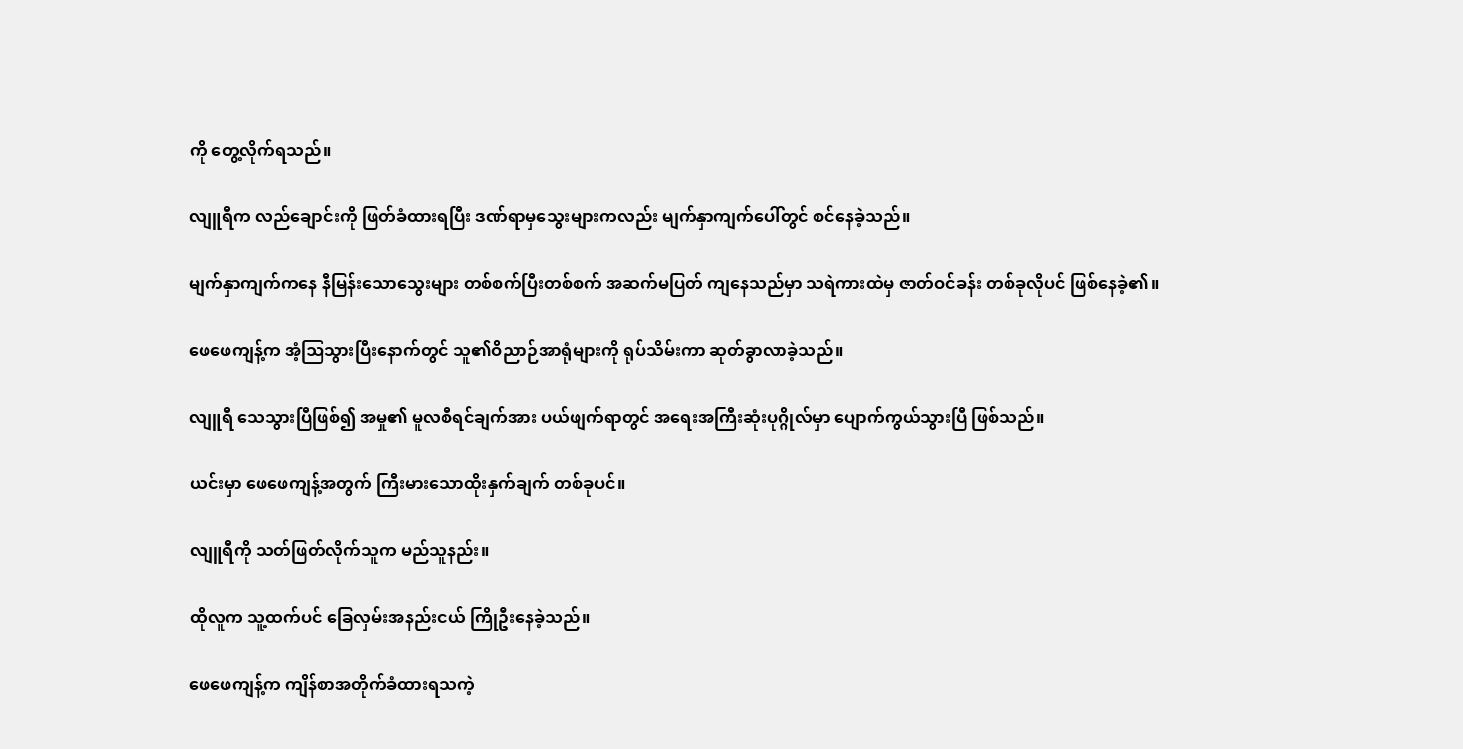ကို တွေ့လိုက်ရသည်။

လျူရီက လည်ချောင်းကို ဖြတ်ခံထားရပြီး ဒဏ်ရာမှသွေးများကလည်း မျက်နှာကျက်ပေါ်တွင် စင်နေခဲ့သည်။

မျက်နှာကျက်ကနေ နီမြန်းသောသွေးများ တစ်စက်ပြီးတစ်စက် အဆက်မပြတ် ကျနေသည်မှာ သရဲကားထဲမှ ဇာတ်ဝင်ခန်း တစ်ခုလိုပင် ဖြစ်နေခဲ့၏။

ဖေဖေကျန့်က အံ့ဩသွားပြီးနောက်တွင် သူ၏ဝိညာဉ်အာရုံများကို ရုပ်သိမ်းကာ ဆုတ်ခွာလာခဲ့သည်။

လျူရီ သေသွားပြီဖြစ်၍ အမှု၏ မူလစီရင်ချက်အား ပယ်ဖျက်ရာတွင် အရေးအကြီးဆုံးပုဂ္ဂိုလ်မှာ ပျောက်ကွယ်သွားပြီ ဖြစ်သည်။

ယင်းမှာ ဖေဖေကျန့်အတွက် ကြီးမားသောထိုးနှက်ချက် တစ်ခုပင်။

လျူရီကို သတ်ဖြတ်လိုက်သူက မည်သူနည်း။

ထိုလူက သူ့ထက်ပင် ခြေလှမ်းအနည်းငယ် ကြိုဦးနေခဲ့သည်။

ဖေဖေကျန့်က ကျိန်စာအတိုက်ခံထားရသကဲ့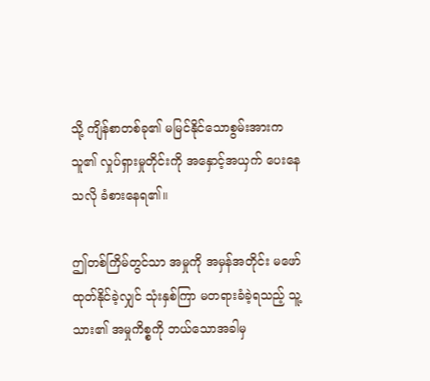သို့ ကျိန်စာတစ်ခု၏ မမြင်နိုင်သောစွမ်းအားက သူ၏ လှုပ်ရှားမှုတိုင်းကို အနှောင့်အယှက် ပေးနေသလို ခံစားနေရ၏။

ဤတစ်ကြိမ်တွင်သာ အမှုကို အမှန်အတိုင်း မဖော်ထုတ်နိုင်ခဲ့လျှင် သုံးနှစ်ကြာ မတရားခံခဲ့ရသည့် သူ့သား၏ အမှုကိစ္စကို ဘယ်သောအခါမှ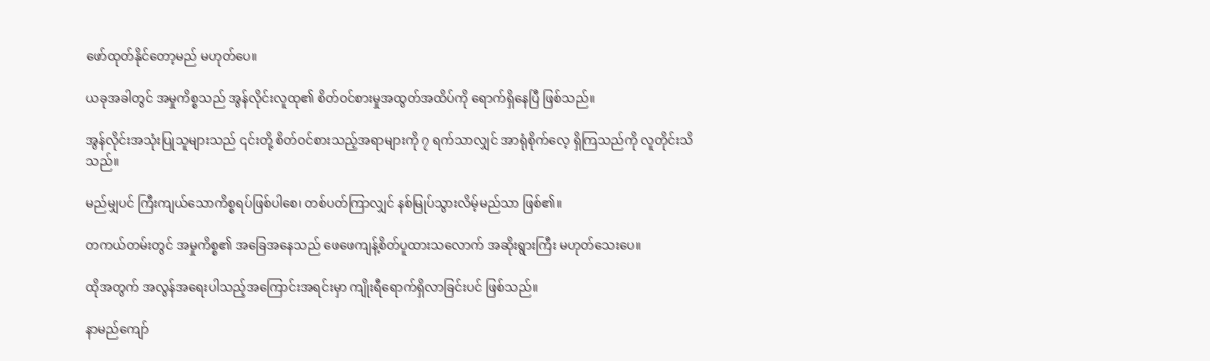ဖော်ထုတ်နိုင်တော့မည် မဟုတ်ပေ။

ယခုအခါတွင် အမှုကိစ္စသည် အွန်လိုင်းလူထု၏ စိတ်ဝင်စားမှုအထွတ်အထိပ်ကို ရောက်ရှိနေပြီ ဖြစ်သည်။

အွန်လိုင်းအသုံးပြုသူများသည် ၎င်းတို့ စိတ်ဝင်စားသည့်အရာများကို ၇ ရက်သာလျှင် အာရုံစိုက်လေ့ ရှိကြသည်ကို လူတိုင်းသိသည်။

မည်မျှပင် ကြီးကျယ်သောကိစ္စရပ်ဖြစ်ပါစေ၊ တစ်ပတ်ကြာလျှင် နစ်မြုပ်သွားလိမ့်မည်သာ ဖြစ်၏။

တကယ်တမ်းတွင် အမှုကိစ္စ၏ အခြေအနေသည် ဖေဖေကျန့်စိတ်ပူထားသလောက် အဆိုးရွားကြီး မဟုတ်သေးပေ။

ထိုအတွက် အလွန်အရေးပါသည့်အကြောင်းအရင်းမှာ ကျိုးရီရောက်ရှိလာခြင်းပင် ဖြစ်သည်။

နာမည်ကျော်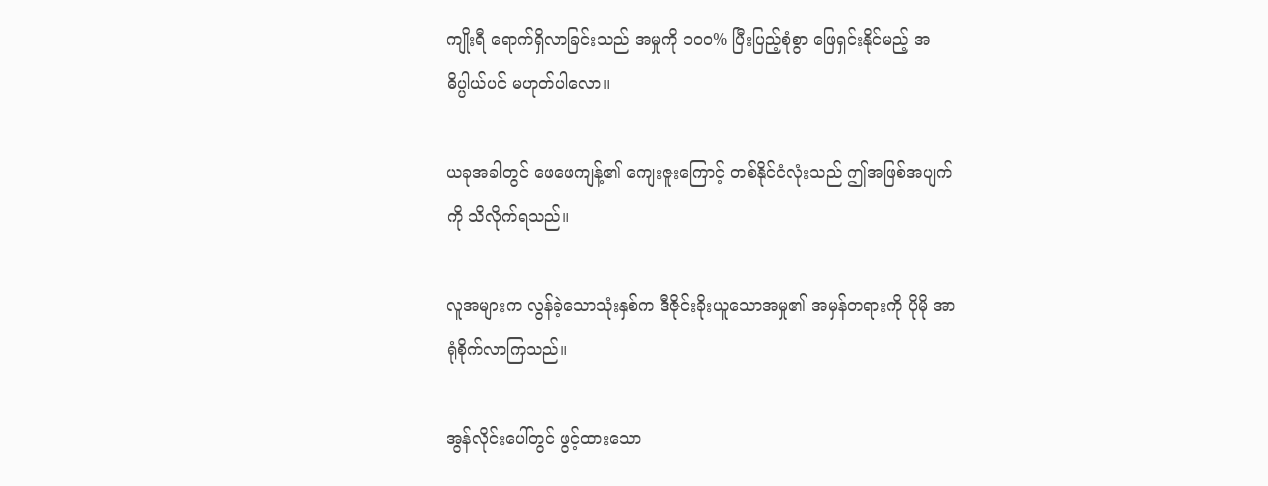ကျိုးရီ ရောက်ရှိလာခြင်းသည် အမှုကို ၁၀၀% ပြီးပြည့်စုံစွာ ဖြေရှင်းနိုင်မည့် အဓိပ္ပါယ်ပင် မဟုတ်ပါလော။

ယခုအခါတွင် ဖေဖေကျန့်၏ ကျေးဇူးကြောင့် တစ်နိုင်ငံလုံးသည် ဤအဖြစ်အပျက်ကို သိလိုက်ရသည်။

လူအများက လွန်ခဲ့သောသုံးနှစ်က ဒီဇိုင်းခိုးယူသောအမှု၏ အမှန်တရားကို ပိုမို အာရုံစိုက်လာကြသည်။

အွန်လိုင်းပေါ်တွင် ဖွင့်ထားသော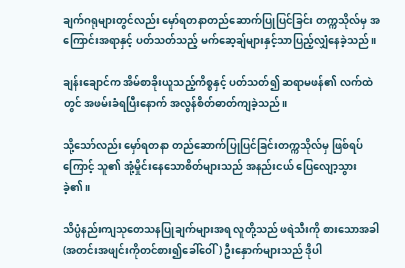ချက်ဂရုများတွင်လည်း မှော်ရတနာတည်ဆောက်ပြုပြင်ခြင်း တက္ကသိုလ်မှ အကြောင်းအရာနှင့် ပတ်သတ်သည့် မက်ဆေ့ချ်များနှင့်သာပြည့်လျှံနေခဲ့သည်။

ချန်းချောင်က အိမ်စာခိုးယူသည့်ကိစ္စနှင့် ပတ်သတ်၍ ဆရာမဖန်၏ လက်ထဲတွင် အဖမ်းခံရပြီးနောက် အလွန်စိတ်ဓာတ်ကျခဲ့သည်။

သို့သော်လည်း မှော်ရတနာ တည်ဆောက်ပြုပြင်ခြင်းတက္ကသိုလ်မှ ဖြစ်ရပ်ကြောင့် သူ၏ အုံ့မှိုင်းနေသောစိတ်များသည် အနည်းငယ် ပြေလျော့သွားခဲ့၏။

သိပ္ပံနည်းကျသုတေသနပြုချက်များအရ လူတို့သည် ဖရဲသီးကို စားသောအခါ (အတင်းအဖျင်းကိုတင်စား၍ခေါ်ဝေါ်) ဦးနှောက်များသည် ဒိုပါ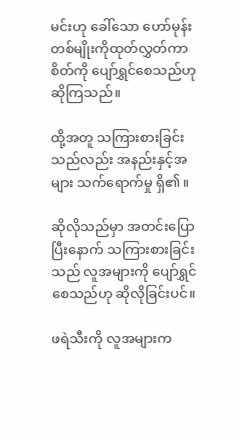မင်းဟု ခေါ်သော ဟော်မုန်းတစ်မျိုးကိုထုတ်လွှတ်ကာ စိတ်ကို ပျော်ရွှင်စေသည်ဟု ဆိုကြသည်။

ထို့အတူ သကြားစားခြင်းသည်လည်း အနည်းနှင့်အများ သက်ရောက်မှု ရှိ၏။

ဆိုလိုသည်မှာ အတင်းပြောပြီးနောက် သကြားစားခြင်းသည် လူအများကို ပျော်ရွှင်စေသည်ဟု ဆိုလိုခြင်းပင်။

ဖရဲသီးကို လူအများက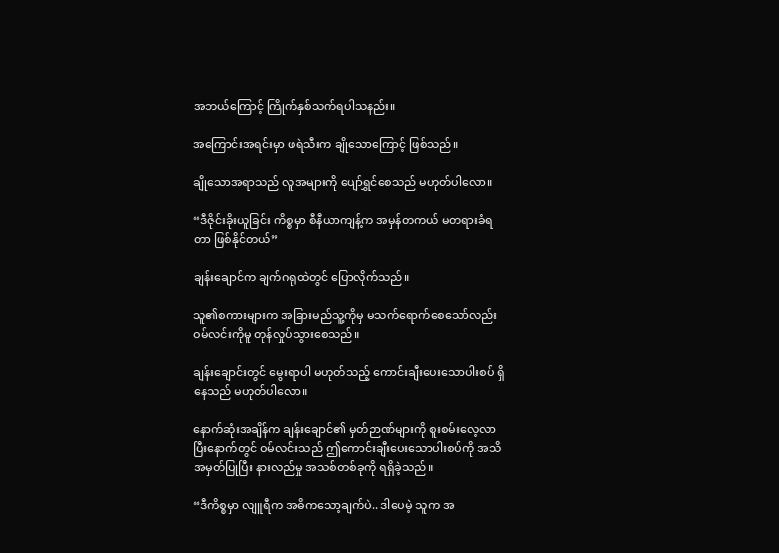အဘယ်ကြောင့် ကြိုက်နှစ်သက်ရပါသနည်း။

အကြောင်းအရင်းမှာ ဖရဲသီးက ချိုသောကြောင့် ဖြစ်သည်။

ချိုသောအရာသည် လူအများကို ပျော်ရွှင်စေသည် မဟုတ်ပါလော။

“ဒီဇိုင်းခိုးယူခြင်း ကိစ္စမှာ စီနီယာကျန့်က အမှန်တကယ် မတရားခံရတာ ဖြစ်နိုင်တယ်”

ချန်းချောင်က ချက်ဂရုထဲတွင် ပြောလိုက်သည်။

သူ၏စကားများက အခြားမည်သူ့ကိုမှ မသက်ရောက်စေသော်လည်း ဝမ်လင်းကိုမူ တုန်လှုပ်သွားစေသည်။

ချန်းချောင်းတွင် မွေးရာပါ မဟုတ်သည့် ကောင်းချီးပေးသောပါးစပ် ရှိနေသည် မဟုတ်ပါလော။

နောက်ဆုံးအချိန်က ချန်းချောင်၏ မှတ်ဉာဏ်များကို စူးစမ်းလေ့လာပြီးနောက်တွင် ဝမ်လင်းသည် ဤကောင်းချီးပေးသောပါးစပ်ကို အသိအမှတ်ပြုပြီး နားလည်မှု အသစ်တစ်ခုကို ရရှိခဲ့သည်။

“ဒီကိစ္စမှာ လျူရီက အဓိကသော့ချက်ပဲ.. ဒါပေမဲ့ သူက အ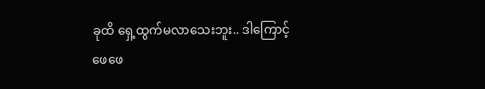ခုထိ ရှေ့ထွက်မလာသေးဘူး.. ဒါကြောင့် ဖေဖေ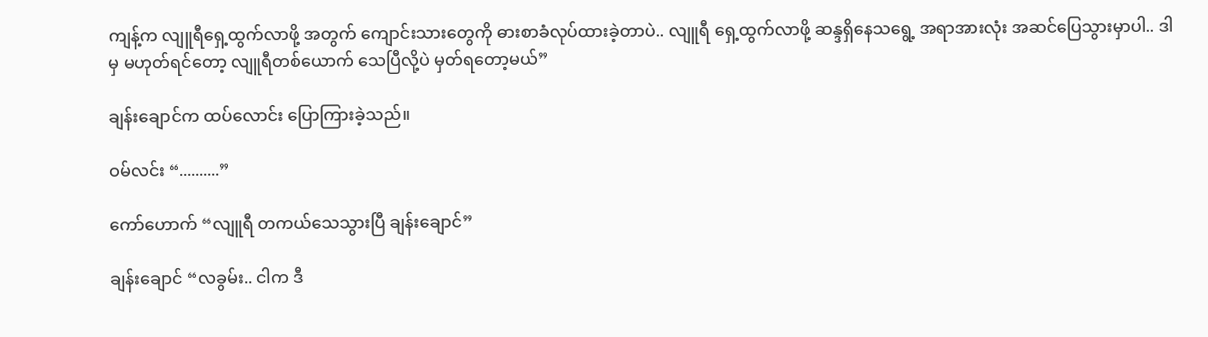ကျန့်က လျူရီရှေ့ထွက်လာဖို့ အတွက် ကျောင်းသားတွေကို ဓားစာခံလုပ်ထားခဲ့တာပဲ.. လျူရီ ရှေ့ထွက်လာဖို့ ဆန္ဒရှိနေသရွေ့ အရာအားလုံး အဆင်ပြေသွားမှာပါ.. ဒါမှ မဟုတ်ရင်တော့ လျူရီတစ်ယောက် သေပြီလို့ပဲ မှတ်ရတော့မယ်”

ချန်းချောင်က ထပ်လောင်း ပြောကြားခဲ့သည်။

ဝမ်လင်း “..........”

ကော်ဟောက် “လျူရီ တကယ်သေသွားပြီ ချန်းချောင်”

ချန်းချောင် “လခွမ်း.. ငါက ဒီ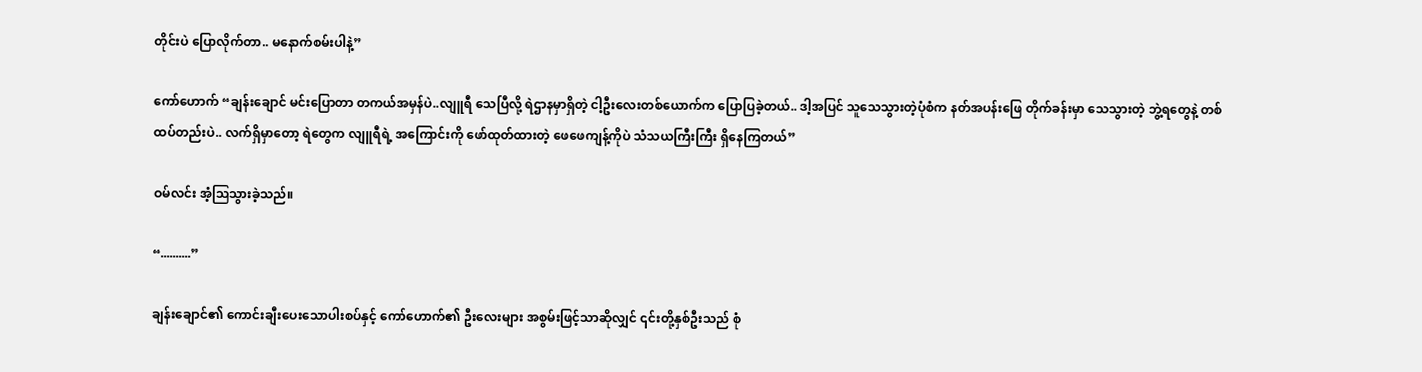တိုင်းပဲ ပြောလိုက်တာ.. မနောက်စမ်းပါနဲ့”

ကော်ဟောက် “ချန်းချောင် မင်းပြောတာ တကယ်အမှန်ပဲ..လျူရီ သေပြီလို့ ရဲဌာနမှာရှိတဲ့ ငါ့ဦးလေးတစ်ယောက်က ပြောပြခဲ့တယ်.. ဒါ့အပြင် သူသေသွားတဲ့ပုံစံက နတ်အပန်းဖြေ တိုက်ခန်းမှာ သေသွားတဲ့ ဘွဲ့ရတွေနဲ့ တစ်ထပ်တည်းပဲ.. လက်ရှိမှာတော့ ရဲတွေက လျူရီရဲ့ အကြောင်းကို ဖော်ထုတ်ထားတဲ့ ဖေဖေကျန့်ကိုပဲ သံသယကြီးကြီး ရှိနေကြတယ်”

ဝမ်လင်း အံ့ဩသွားခဲ့သည်။

“..........”

ချန်းချောင်၏ ကောင်းချီးပေးသောပါးစပ်နှင့် ကော်ဟောက်၏ ဦးလေးများ အစွမ်းဖြင့်သာဆိုလျှင် ၎င်းတို့နှစ်ဦးသည် စုံ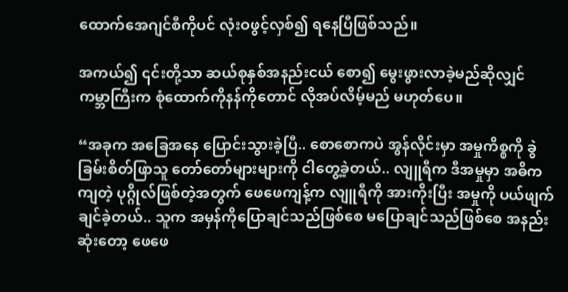ထောက်အေဂျင်စီကိုပင် လုံးဝဖွင့်လှစ်၍ ရနေပြီဖြစ်သည်။

အကယ်၍ ၎င်းတို့သာ ဆယ်စုနှစ်အနည်းငယ် စော၍ မွေးဖွားလာခဲ့မည်ဆိုလျှင် ကမ္ဘာကြီးက စုံထောက်ကိုနန်ကိုတောင် လိုအပ်လိမ့်မည် မဟုတ်ပေ။

“အခုက အခြေအနေ ပြောင်းသွားခဲ့ပြီ.. စောစောကပဲ အွန်လိုင်းမှာ အမှုကိစ္စကို ခွဲခြမ်းစိတ်ဖြာသူ တော်တော်များများကို ငါတွေ့ခဲ့တယ်.. လျူရီက ဒီအမှုမှာ အဓိကကျတဲ့ ပုဂ္ဂိုလ်ဖြစ်တဲ့အတွက် ဖေဖေကျန့်က လျူရီကို အားကိုးပြီး အမှုကို ပယ်ဖျက်ချင်ခဲ့တယ်.. သူက အမှန်ကိုပြောချင်သည်ဖြစ်စေ မပြောချင်သည်ဖြစ်စေ အနည်းဆုံးတော့ ဖေဖေ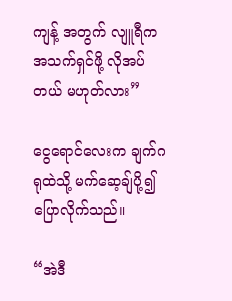ကျန့် အတွက် လျူရီက အသက်ရှင်ဖို့ လိုအပ်တယ် မဟုတ်လား”

ငွေရောင်လေးက ချက်ဂရုထဲသို့ မက်ဆေ့ချ်ပို့၍ ပြောလိုက်သည်။

“အဲဒီ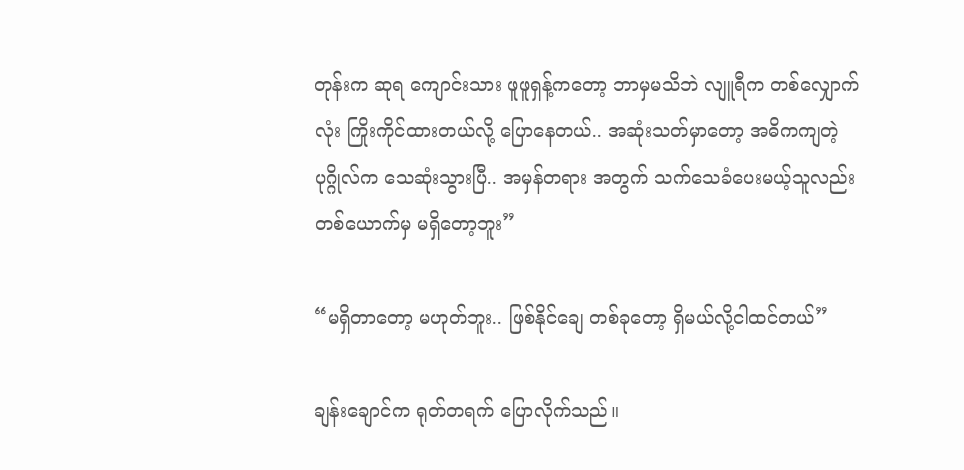တုန်းက ဆုရ ကျောင်းသား ဖူဖူရှန့်ကတော့ ဘာမှမသိဘဲ လျူရီက တစ်လျှောက်လုံး ကြိုးကိုင်ထားတယ်လို့ ပြောနေတယ်.. အဆုံးသတ်မှာတော့ အဓိကကျတဲ့ ပုဂ္ဂိုလ်က သေဆုံးသွားပြီ.. အမှန်တရား အတွက် သက်သေခံပေးမယ့်သူလည်း တစ်ယောက်မှ မရှိတော့ဘူး”

“မရှိတာတော့ မဟုတ်ဘူး.. ဖြစ်နိုင်ချေ တစ်ခုတော့ ရှိမယ်လို့ငါထင်တယ်”

ချန်းချောင်က ရုတ်တရက် ပြောလိုက်သည်။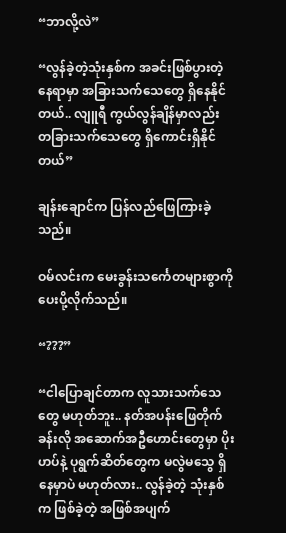“ဘာလို့လဲ”

“လွန်ခဲ့တဲ့သုံးနှစ်က အခင်းဖြစ်ပွားတဲ့နေရာမှာ အခြားသက်သေတွေ ရှိနေနိုင်တယ်.. လျူရီ ကွယ်လွန်ချိန်မှာလည်း တခြားသက်သေတွေ ရှိကောင်းရှိနိုင်တယ်”

ချန်းချောင်က ပြန်လည်ဖြေကြားခဲ့သည်။

ဝမ်လင်းက မေးခွန်းသင်္ကေတများစွာကို ပေးပို့လိုက်သည်။

“???”

“ငါပြောချင်တာက လူသားသက်သေတွေ မဟုတ်ဘူး.. နတ်အပန်းဖြေတိုက်ခန်းလို အဆောက်အဦဟောင်းတွေမှာ ပိုးဟပ်နဲ့ ပုရွက်ဆိတ်တွေက မလွဲမသွေ ရှိနေမှာပဲ မဟုတ်လား.. လွန်ခဲ့တဲ့ သုံးနှစ်က ဖြစ်ခဲ့တဲ့ အဖြစ်အပျက်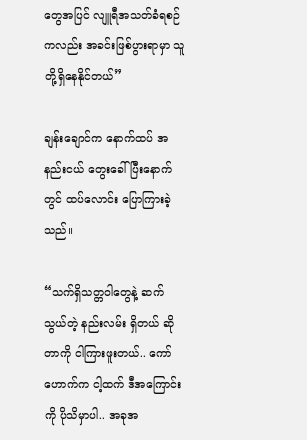တွေအပြင် လျူရီအသတ်ခံရစဉ်ကလည်း အခင်းဖြစ်ပွားရာမှာ သူတို့ရှိနေနိုင်တယ်”

ချန်းချောင်က နောက်ထပ် အနည်းငယ် တွေးခေါ်ပြီးနောက်တွင် ထပ်လောင်း ပြောကြားခဲ့သည်။

“သက်ရှိသတ္တဝါတွေနဲ့ ဆက်သွယ်တဲ့ နည်းလမ်း ရှိတယ် ဆိုတာကို ငါကြားဖူးတယ်.. ကော်ဟောက်က ငါ့ထက် ဒီအကြောင်းကို ပိုသိမှာပါ.. အခုအ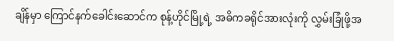ချိန်မှာ ကြောင်နက်ခေါင်းဆောင်က စုန့်ဟိုင်မြို့ရဲ့ အဓိကခရိုင်အားလုံးကို လွှမ်းခြုံဖို့အ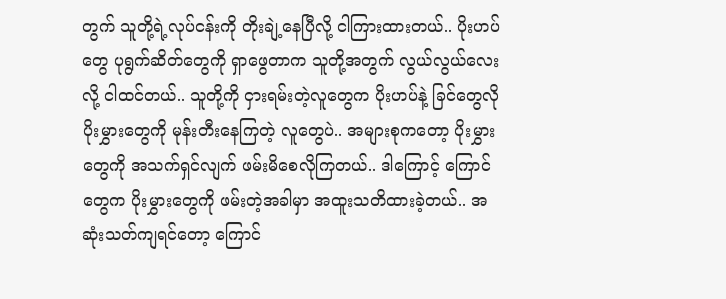တွက် သူတို့ရဲ့လုပ်ငန်းကို တိုးချဲ့နေပြီလို့ ငါကြားထားတယ်.. ပိုးဟပ်တွေ ပုရွက်ဆိတ်တွေကို ရှာဖွေတာက သူတို့အတွက် လွယ်လွယ်လေးလို့ ငါထင်တယ်.. သူတို့ကို ငှားရမ်းတဲ့လူတွေက ပိုးဟပ်နဲ့ ခြင်တွေလို ပိုးမွှားတွေကို မုန်းတီးနေကြတဲ့ လူတွေပဲ.. အများစုကတော့ ပိုးမွှားတွေကို အသက်ရှင်လျက် ဖမ်းမိစေလိုကြတယ်.. ဒါကြောင့် ကြောင်တွေက ပိုးမွှားတွေကို ဖမ်းတဲ့အခါမှာ အထူးသတိထားခဲ့တယ်.. အဆုံးသတ်ကျရင်တော့ ကြောင်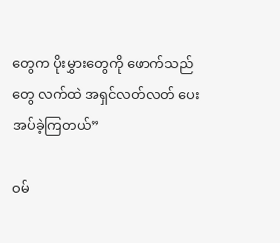တွေက ပိုးမွှားတွေကို ဖောက်သည်တွေ လက်ထဲ အရှင်လတ်လတ် ပေးအပ်ခဲ့ကြတယ်”

ဝမ်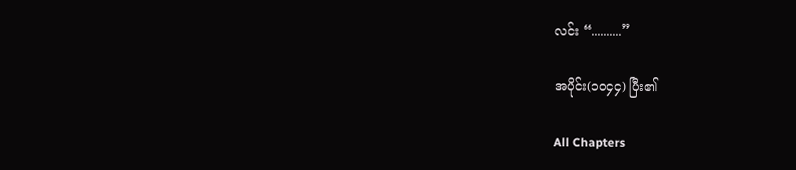လင်း “..........”

အပိုင်း(၁၀၄၄) ပြီး၏

All Chapters